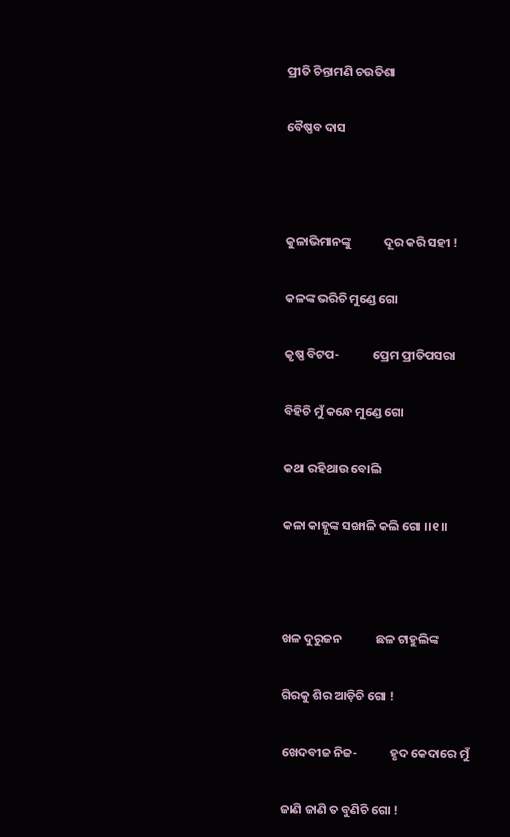ପ୍ରୀତି ଚିନ୍ତାମଣି ଚଉତିଶା

ବୈଷ୍ଣବ ଦାସ



କୁଳାଭିମାନଙ୍କୁ            ଦୂର କରି ସହୀ !

କଳଙ୍କ ଭରିଚି ମୁଣ୍ଡେ ଗୋ

କୃଷ୍ଣ ବିଟପ-            ପ୍ରେମ ପ୍ରୀତିପସରା

ବିହିଚି ମୁଁ କନ୍ଧେ ମୁଣ୍ଡେ ଗୋ

କଥା ରହିଥାଉ ବୋଲି

କଳା କାହ୍ନୁଙ୍କ ସଙ୍ଖାଳି କଲି ଗୋ ।।୧।।



ଖଳ ଦୁରୁଜନ            ଛଳ ଟାହୁଲିଙ୍କ

ଗିରକୁ ଶିର ଆଡ଼ିଚି ଗୋ !

ଖେଦବୀଜ ନିଜ-            ହୃଦ କେଦାରେ ମୁଁ

ଜାଣି ଜାଣି ତ ବୁଣିଚି ଗୋ !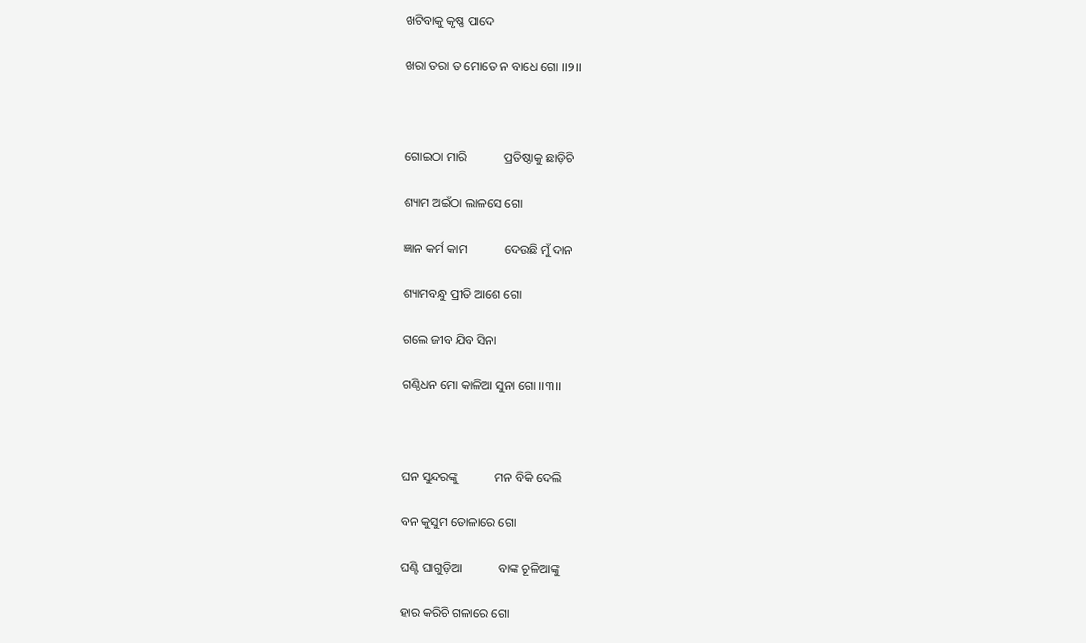ଖଟିବାକୁ କୃଷ୍ଣ ପାଦେ

ଖରା ତରା ତ ମୋତେ ନ ବାଧେ ଗୋ ।।୨।।



ଗୋଇଠା ମାରି            ପ୍ରତିଷ୍ଠାକୁ ଛାଡ଼ିଚି

ଶ୍ୟାମ ଅଇଁଠା ଲାଳସେ ଗୋ

ଜ୍ଞାନ କର୍ମ କାମ            ଦେଉଛି ମୁଁ ଦାନ

ଶ୍ୟାମବନ୍ଧୁ ପ୍ରୀତି ଆଶେ ଗୋ

ଗଲେ ଜୀବ ଯିବ ସିନା

ଗଣ୍ଠିଧନ ମୋ କାଳିଆ ସୁନା ଗୋ ।।୩।।



ଘନ ସୁନ୍ଦରଙ୍କୁ            ମନ ବିକି ଦେଲି

ବନ କୁସୁମ ତୋଳାରେ ଗୋ

ଘଣ୍ଟି ଘାଗୁଡ଼ିଆ            ବାଙ୍କ ଚୂଳିଆଙ୍କୁ

ହାର କରିଚି ଗଳାରେ ଗୋ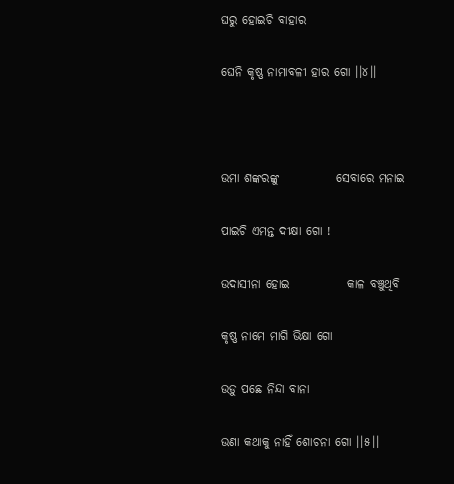ଘରୁ ହୋଇଚି ବାହାର

ଘେନି କୃଷ୍ଣ ନାମାବଳୀ ହାର ଗୋ ।।୪।।



ଉମା ଶଙ୍କରଙ୍କୁ            ସେବାରେ ମନାଇ

ପାଇଚି ଏମନ୍ତ ଦୀକ୍ଷା ଗୋ !

ଉଦାସୀନା ହୋଇ            କାଳ ବଞ୍ଚୁଥିବି

କୃଷ୍ଣ ନାମେ ମାଗି ଭିକ୍ଷା ଗୋ

ଉଡ଼ୁ ପଛେ ନିନ୍ଦା ବାନା

ଉଣା କଥାକୁ ନାହିଁ ଶୋଚନା ଗୋ ।।୫।।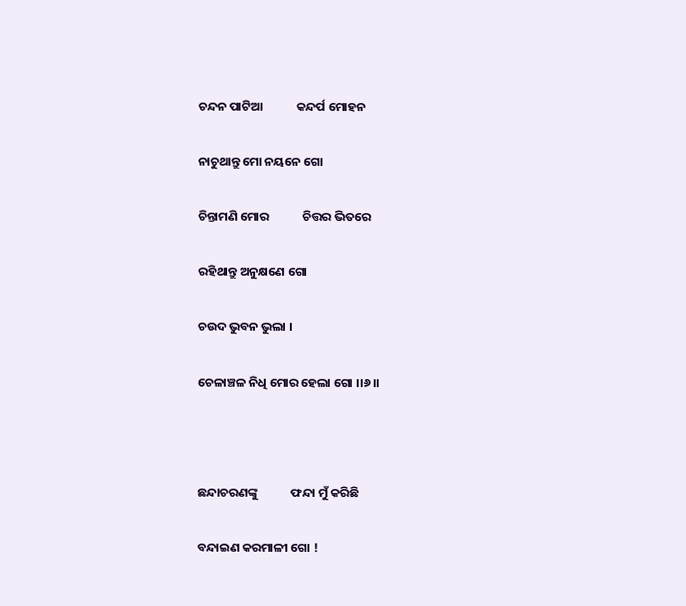ଚନ୍ଦନ ପାଟିଆ            କନ୍ଦର୍ପ ମୋହନ

ନାଚୁଥାନ୍ତୁ ମୋ ନୟନେ ଗୋ

ଚିନ୍ତାମଣି ମୋର            ଚିତ୍ତର ଭିତରେ

ରହିଥାନ୍ତୁ ଅନୁକ୍ଷଣେ ଗୋ

ଚଉଦ ଭୁବନ ଭୁଲା ।

ଚେଳାଞ୍ଚଳ ନିଧି ମୋର ହେଲା ଗୋ ।।୬।।



ଛନ୍ଦାଚରଣଙ୍କୁ            ଫନ୍ଦା ମୁଁ କରିଛି

ବନ୍ଦାଇଣ କରମାଳୀ ଗୋ !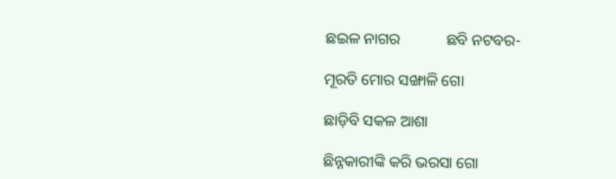ଛଇଳ ନାଗର            ଛବି ନଟବର-

ମୂରତି ମୋର ସଙ୍ଖାଳି ଗୋ

ଛାଡ଼ିବି ସକଳ ଆଶା

ଛିନ୍ନକାରୀଙ୍କି କରି ଭରସା ଗୋ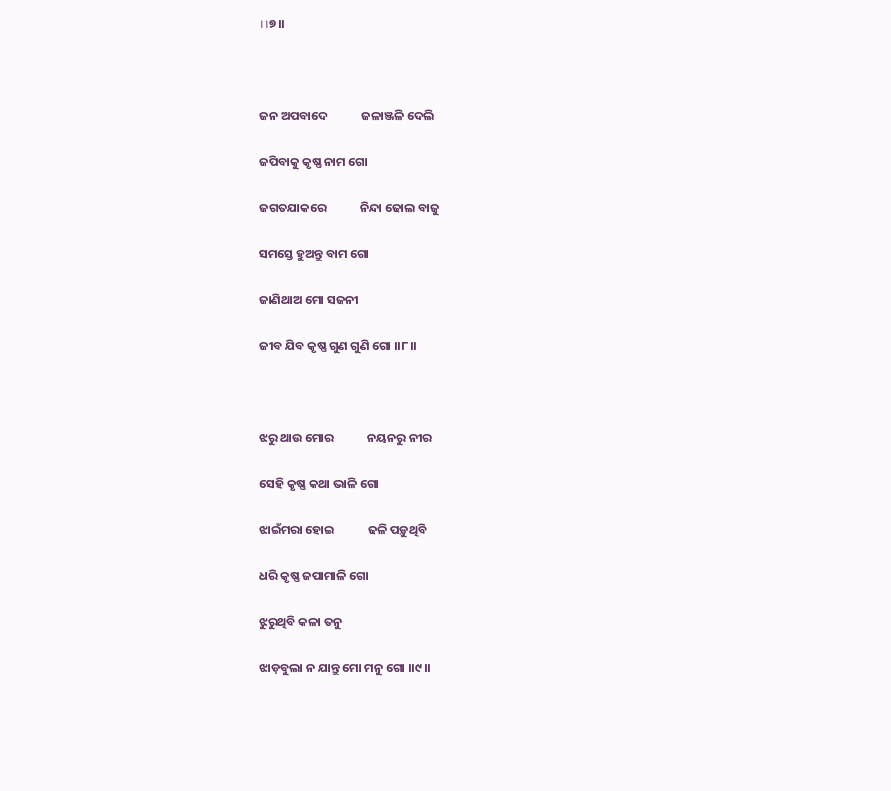।।୭।।



ଜନ ଅପବାଦେ            ଜଳାଞ୍ଜଳି ଦେଲି

ଜପିବାକୁ କୃଷ୍ଣ ନାମ ଗୋ

ଜଗତଯାକରେ            ନିନ୍ଦା ଢୋଲ ବାଜୁ

ସମସ୍ତେ ହୁଅନ୍ତୁ ବାମ ଗୋ

ଜାଣିଥାଅ ମୋ ସଜନୀ

ଜୀବ ଯିବ କୃଷ୍ଣ ଗୁଣ ଗୁଣି ଗୋ ।।୮।।



ଝରୁ ଥାଉ ମୋର            ନୟନରୁ ନୀର

ସେହି କୃଷ୍ଣ କଥା ଭାଳି ଗୋ

ଝାଇଁମରା ହୋଇ            ଢଳି ପଡ଼ୁଥିବି

ଧରି କୃଷ୍ଣ ଜପାମାଳି ଗୋ

ଝୁରୁଥିବି କଳା ତନୁ

ଝାଡ଼ବୁଲା ନ ଯାନ୍ତୁ ମୋ ମନୁ ଗୋ ।।୯।।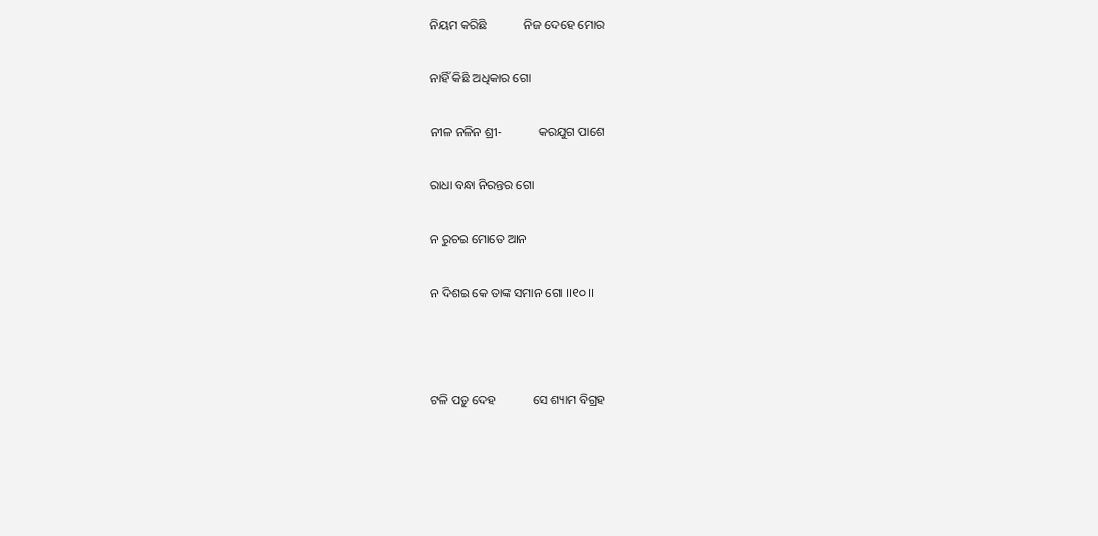ନିୟମ କରିଛି            ନିଜ ଦେହେ ମୋର

ନାହିଁ କିଛି ଅଧିକାର ଗୋ

ନୀଳ ନଳିନ ଶ୍ରୀ-            କରଯୁଗ ପାଶେ

ରାଧା ବନ୍ଧା ନିରନ୍ତର ଗୋ

ନ ରୁଚଇ ମୋତେ ଆନ

ନ ଦିଶଇ କେ ତାଙ୍କ ସମାନ ଗୋ ।।୧୦।।



ଟଳି ପଡ଼ୁ ଦେହ            ସେ ଶ୍ୟାମ ବିଗ୍ରହ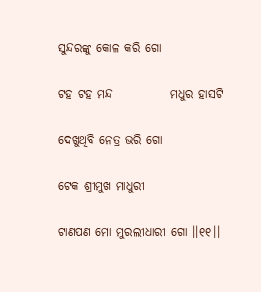ସୁନ୍ଦରଙ୍କୁ କୋଳ କରି ଗୋ

ଟହ ଟହ ମନ୍ଦ            ମଧୁର ହାସଟି

ଦେଖୁଥିବି ନେତ୍ର ଭରି ଗୋ

ଟେକ ଶ୍ରୀମୁଖ ମାଧୁରୀ

ଟାଣପଣ ମୋ ମୁରଲୀଧାରୀ ଗୋ ।।୧୧।।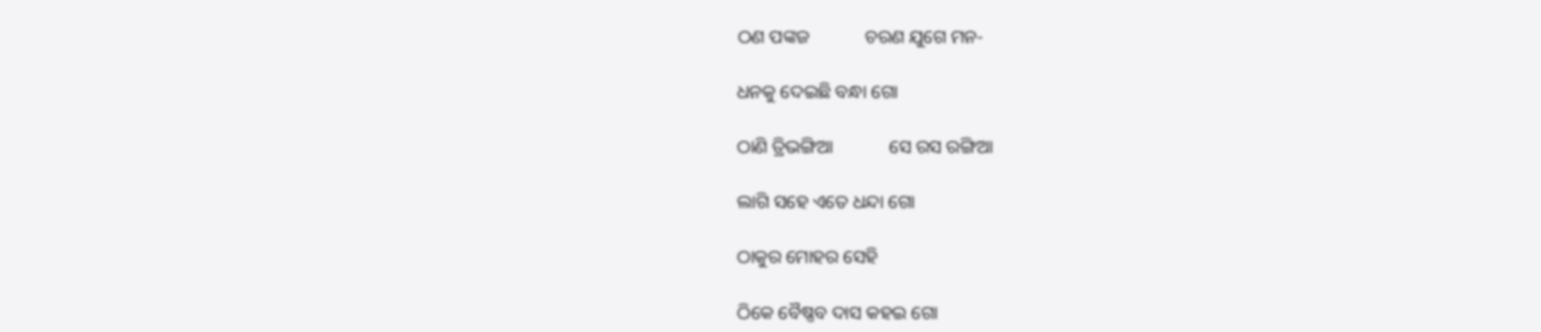ଠଣ ପଙ୍କଜ            ଚରଣ ଯୁଗେ ମନ-

ଧନକୁ ଦେଇଛି ବନ୍ଧା ଗୋ

ଠାଣି ତ୍ରିଭଙ୍ଗିଆ            ସେ ରସ ରଙ୍ଗିଆ

ଲାଗି ସହେ ଏତେ ଧନ୍ଦା ଗୋ

ଠାକୁର ମୋହର ସେହି

ଠିକେ ବୈଷ୍ଣବ ଦାସ କହଇ ଗୋ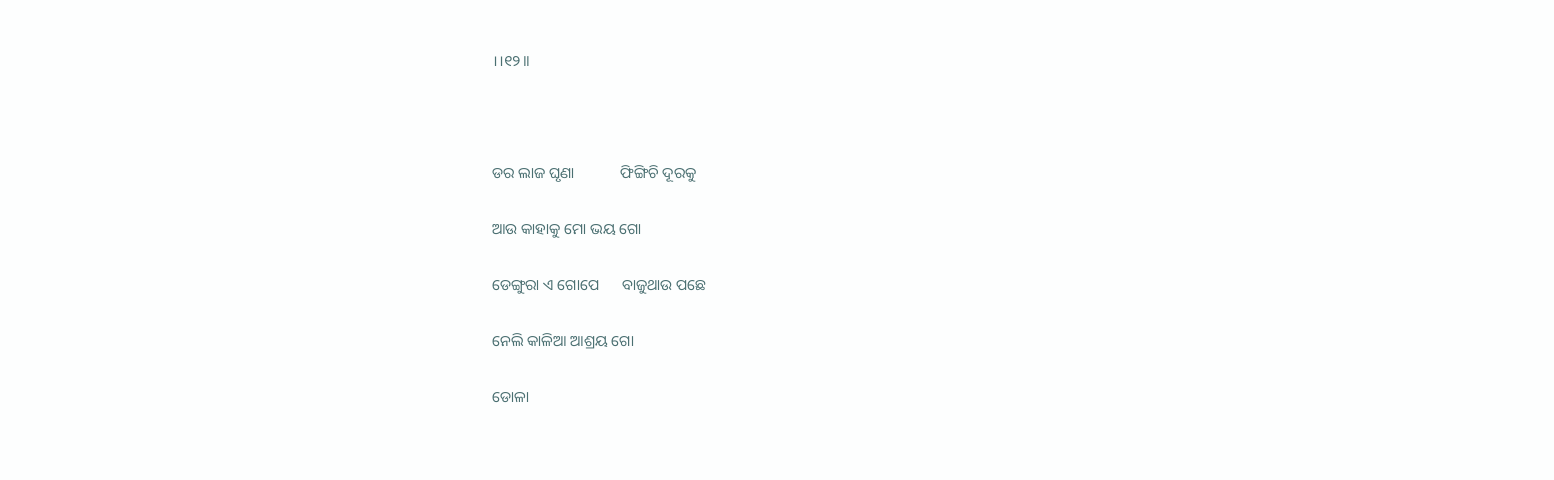।।୧୨।।



ଡର ଲାଜ ଘୃଣା            ଫିଙ୍ଗିଚି ଦୂରକୁ

ଆଉ କାହାକୁ ମୋ ଭୟ ଗୋ

ଡେଙ୍ଗୁରା ଏ ଗୋପେ      ବାଜୁଥାଉ ପଛେ

ନେଲି କାଳିଆ ଆଶ୍ରୟ ଗୋ

ଡୋଳା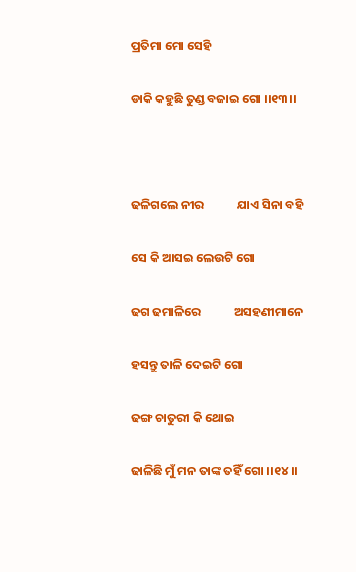ପ୍ରତିମା ମୋ ସେହି

ଡାକି କହୁଛି ତୁଣ୍ଡ ବଜାଇ ଗୋ ।।୧୩।।



ଢଳିଗଲେ ନୀର            ଯାଏ ସିନା ବହି

ସେ କି ଆସଇ ଲେଉଟି ଗୋ

ଢଗ ଢମାଳିରେ            ଅସହଣୀମାନେ

ହସନ୍ତୁ ତାଳି ଦେଇଟି ଗୋ

ଢଙ୍ଗ ଚାତୁରୀ କି ଥୋଇ

ଢାଳିଛି ମୁଁ ମନ ତାଙ୍କ ତହିଁ ଗୋ ।।୧୪।।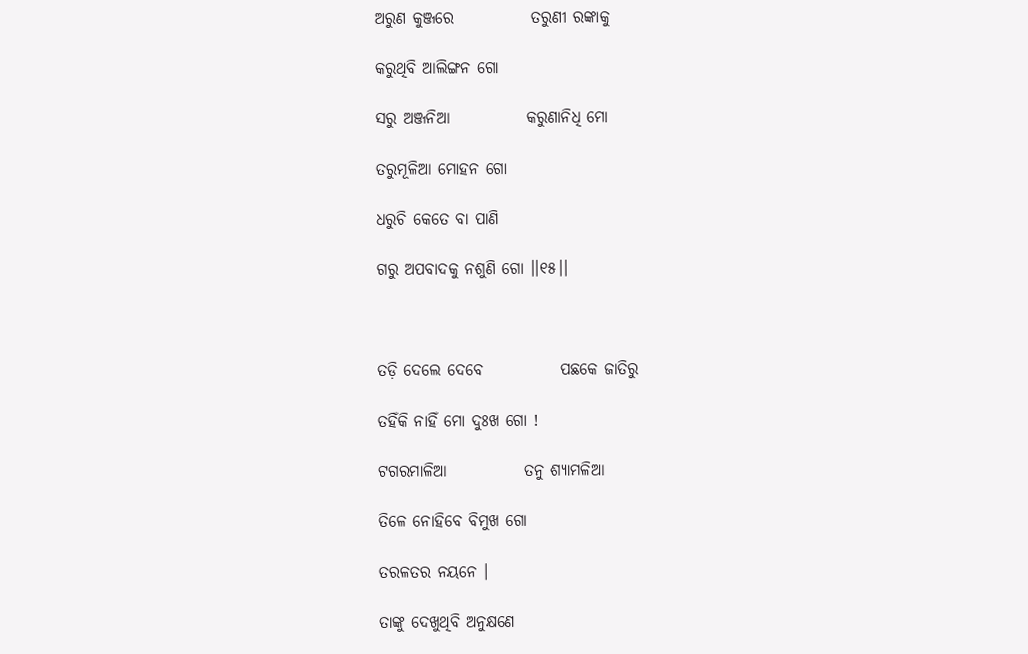ଅରୁଣ କୁଞ୍ଜରେ            ତରୁଣୀ ରଙ୍କାକୁ

କରୁଥିବି ଆଲିଙ୍ଗନ ଗୋ

ସରୁ ଅଞ୍ଜନିଆ            କରୁଣାନିଧି ମୋ

ତରୁମୂଳିଆ ମୋହନ ଗୋ

ଧରୁଚି କେତେ ବା ପାଣି

ଗରୁ ଅପବାଦକୁ ନଶୁଣି ଗୋ ।।୧୫।।



ତଡ଼ି ଦେଲେ ଦେବେ            ପଛକେ ଜାତିରୁ

ତହିଁକି ନାହିଁ ମୋ ଦୁଃଖ ଗୋ !

ଟଗରମାଳିଆ            ତନୁ ଶ୍ୟାମଳିଆ

ତିଳେ ନୋହିବେ ବିମୁଖ ଗୋ

ତରଳତର ନୟନେ ।

ତାଙ୍କୁ ଦେଖୁଥିବି ଅନୁକ୍ଷଣେ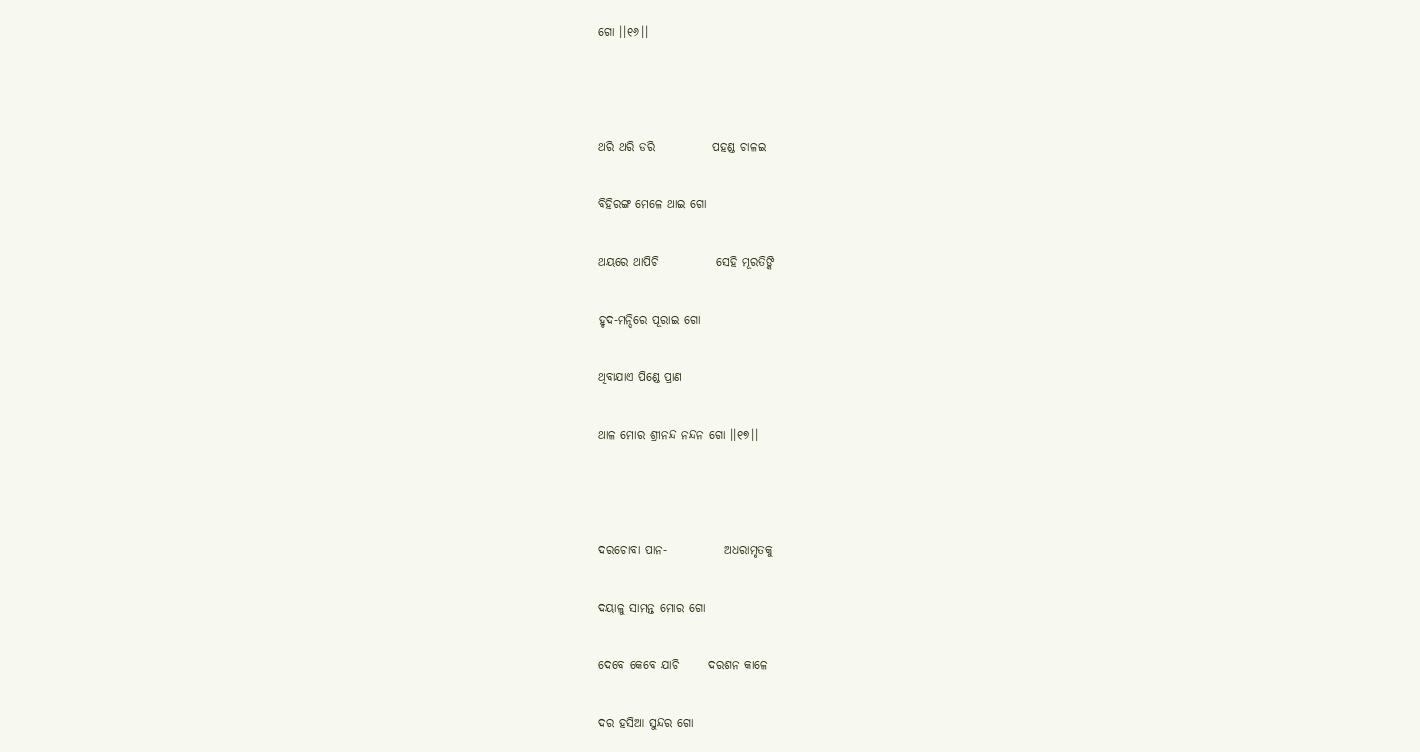ଗୋ ।।୧୬।।



ଥରି ଥରି ଡରି            ପହଣ୍ଡ ଚାଳଇ

ବିହିରଙ୍ଗ ମେଳେ ଥାଇ ଗୋ

ଥୟରେ ଥାପିଚି            ସେହି ମୂରତିଙ୍କି

ହୃଦ-ମନ୍ଦିରେ ପୂରାଇ ଗୋ

ଥିବାଯାଏ ପିଣ୍ଡେ ପ୍ରାଣ

ଥାଳ ମୋର ଶ୍ରୀନନ୍ଦ ନନ୍ଦନ ଗୋ ।।୧୭।।



ଦରଚୋବା ପାନ-            ଅଧରାମୃତକୁ

ଦୟାଳୁ ସାମନ୍ତ ମୋର ଗୋ

ଦେବେ କେବେ ଯାଚି      ଦରଶନ କାଳେ

ଦର ହସିଆ ସୁନ୍ଦର ଗୋ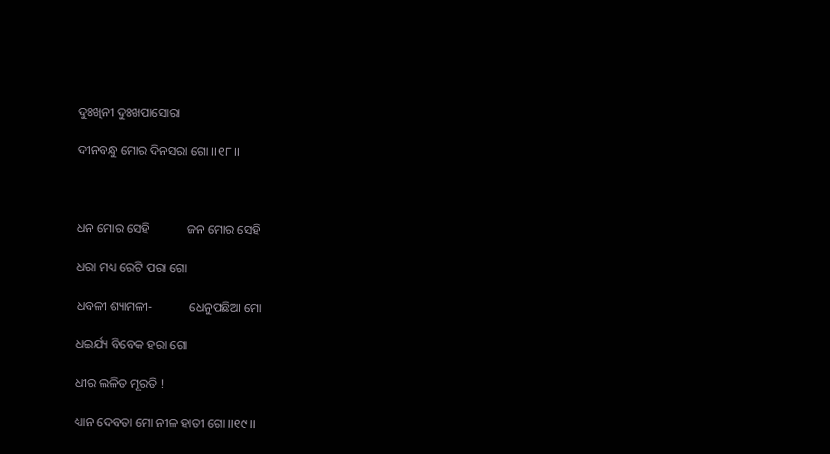ଦୁଃଖିନୀ ଦୁଃଖପାସୋରା

ଦୀନବନ୍ଧୁ ମୋର ଦିନସରା ଗୋ ।।୧୮।।



ଧନ ମୋର ସେହି            ଜନ ମୋର ସେହି

ଧରା ମଧ୍ୟ ରେଟି ପରା ଗୋ

ଧବଳୀ ଶ୍ୟାମଳୀ-            ଧେନୁପଛିଆ ମୋ

ଧଇର୍ଯ୍ୟ ବିବେକ ହରା ଗୋ

ଧୀର ଲଳିତ ମୂରତି !

ଧ୍ୟାନ ଦେବତା ମୋ ନୀଳ ହାତୀ ଗୋ ।।୧୯।।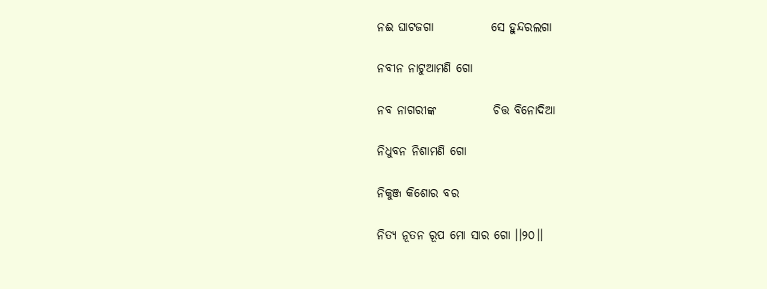ନଈ ଘାଟଜଗା            ସେ ହୁନ୍ଦରଲଗା

ନବୀନ ନାଟୁଆମଣି ଗୋ

ନବ ନାଗରୀଙ୍କ            ଚିତ୍ତ ବିନୋଦିଆ

ନିଧୁବନ ନିଶାମଣି ଗୋ

ନିକୁଞ୍ଜ କିଶୋର ବର

ନିତ୍ୟ ନୂତନ ରୂପ ମୋ ସାର ଗୋ ।।୨୦।।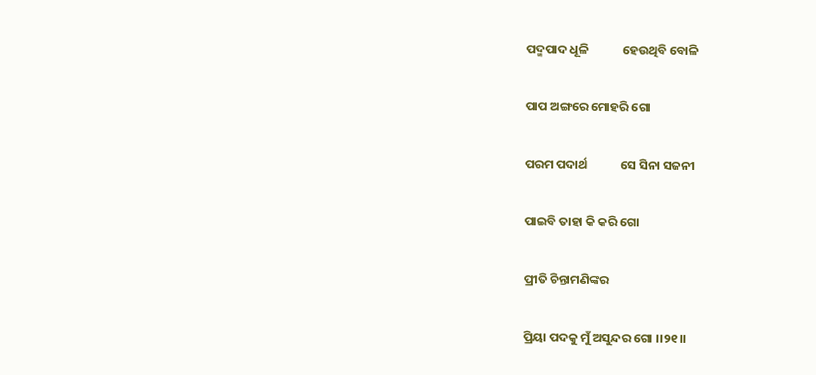ପଦ୍ମପାଦ ଧୂଳି            ହେଉଥିବି ବୋଳି

ପାପ ଅଙ୍ଗରେ ମୋହରି ଗୋ

ପରମ ପଦାର୍ଥ            ସେ ସିନା ସଜନୀ

ପାଇବି ତାହା କି କରି ଗୋ

ପ୍ରୀତି ଚିନ୍ତାମଣିଙ୍କର

ପ୍ରିୟା ପଦକୁ ମୁଁ ଅସୁନ୍ଦର ଗୋ ।।୨୧।।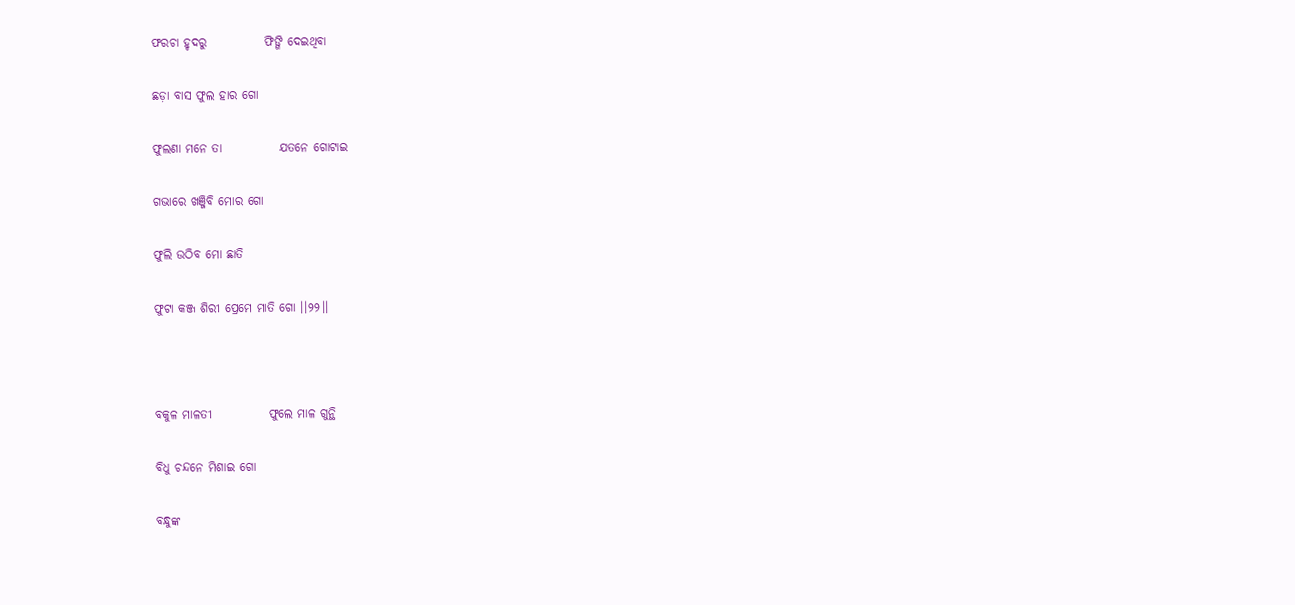ଫରଚା ହୃଦରୁ            ଫିଙ୍ଗି ଦେଇଥିବା

ଛଡ଼ା ବାସ ଫୁଲ ହାର ଗୋ

ଫୁଲଣା ମନେ ତା            ଯତନେ ଗୋଟାଇ

ଗଭାରେ ଖଞ୍ଜିବି ମୋର ଗୋ

ଫୁଲି ଉଠିବ ମୋ ଛାତି

ଫୁଟା କଞ୍ଜ ଶିରୀ ପ୍ରେମେ ମାତି ଗୋ ।।୨୨।।



ବକୁଳ ମାଳତୀ            ଫୁଲେ ମାଳ ଗୁନ୍ଥି

ବିଧୁ ଚନ୍ଦନେ ମିଶାଇ ଗୋ

ବନ୍ଧୁଙ୍କ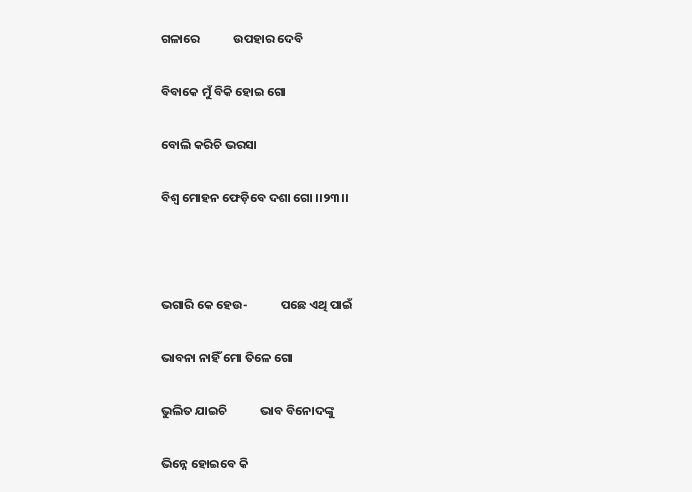ଗଳାରେ            ଉପହାର ଦେବି

ବିବାକେ ମୁଁ ବିକି ହୋଇ ଗୋ

ବୋଲି କରିଚି ଭରସା

ବିଶ୍ୱ ମୋହନ ଫେଡ଼ିବେ ଦଶା ଗୋ ।।୨୩।।



ଭଗାରି କେ ହେଉ-            ପଛେ ଏଥି ପାଇଁ

ଭାବନା ନାହିଁ ମୋ ତିଳେ ଗୋ

ଭୁଲିତ ଯାଇଚି            ଭାବ ବିନୋଦଙ୍କୁ

ଭିନ୍ନେ ହୋଇବେ କି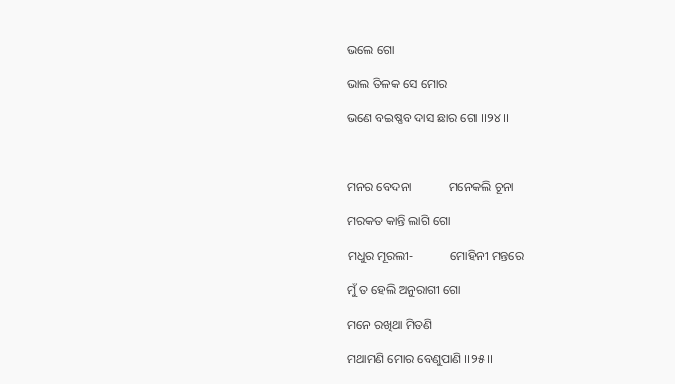ଭଲେ ଗୋ

ଭାଲ ତିଳକ ସେ ମୋର

ଭଣେ ବଇଷ୍ଣବ ଦାସ ଛାର ଗୋ ।।୨୪।।



ମନର ବେଦନା            ମନେକଲି ଚୂନା

ମରକତ କାନ୍ତି ଲାଗି ଗୋ

ମଧୁର ମୂରଲୀ-            ମୋହିନୀ ମନ୍ତରେ

ମୁଁ ତ ହେଲି ଅନୁରାଗୀ ଗୋ

ମନେ ରଖିଥା ମିତଣି

ମଥାମଣି ମୋର ବେଣୁପାଣି ।।୨୫।।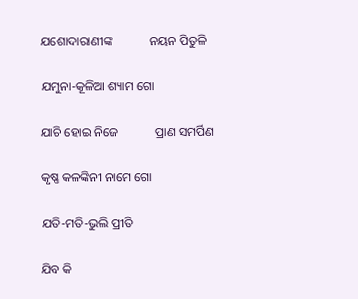ଯଶୋଦାରାଣୀଙ୍କ            ନୟନ ପିତୁଳି

ଯମୁନା-କୂଳିଆ ଶ୍ୟାମ ଗୋ

ଯାଚି ହୋଇ ନିଜେ            ପ୍ରାଣ ସମର୍ପିଣ

କୃଷ୍ଣ କଳଙ୍କିନୀ ନାମେ ଗୋ

ଯତି-ମତି-ଭୁଲି ପ୍ରୀତି

ଯିବ କି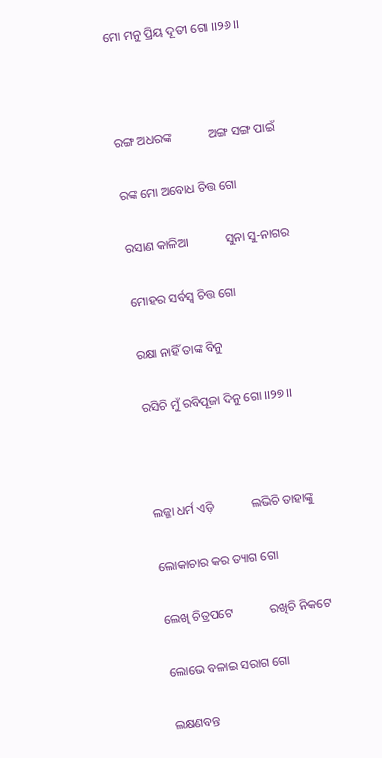ମୋ ମନୁ ପ୍ରିୟ ଦୂତୀ ଗୋ ।।୨୬।।



ରଙ୍ଗ ଅଧରଙ୍କ            ଅଙ୍ଗ ସଙ୍ଗ ପାଇଁ

ରଙ୍କ ମୋ ଅବୋଧ ଚିତ୍ତ ଗୋ

ରସାଣ କାଳିଆ            ସୁନା ସୁ-ନାଗର

ମୋହର ସର୍ବସ୍ୱ ଚିତ୍ତ ଗୋ

ରକ୍ଷା ନାହିଁ ତାଙ୍କ ବିନୁ

ରସିଚି ମୁଁ ରବିପୂଜା ଦିନୁ ଗୋ ।।୨୭।।



ଲଜ୍ଜା ଧର୍ମ ଏଡ଼ି            ଲଭିଚି ତାହାଙ୍କୁ

ଲୋକାଚାର କର ତ୍ୟାଗ ଗୋ

ଲେଖି ଚିତ୍ରପଟେ            ରଖିଚି ନିକଟେ

ଲୋଭେ ବଳାଇ ସରାଗ ଗୋ

ଲକ୍ଷଣବନ୍ତ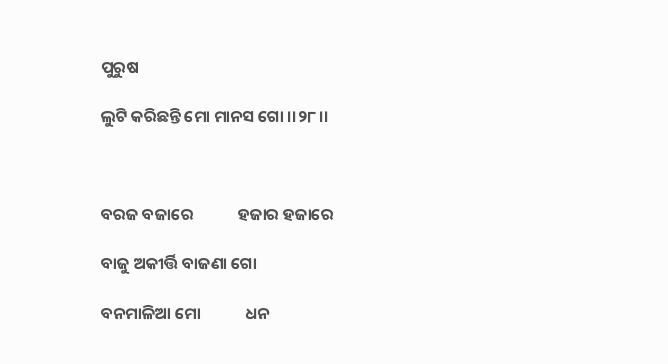ପୁରୁଷ

ଲୁଟି କରିଛନ୍ତି ମୋ ମାନସ ଗୋ ।।୨୮।।



ବରଜ ବଜାରେ            ହଜାର ହଜାରେ

ବାଜୁ ଅକୀର୍ତ୍ତି ବାଜଣା ଗୋ

ବନମାଳିଆ ମୋ            ଧନ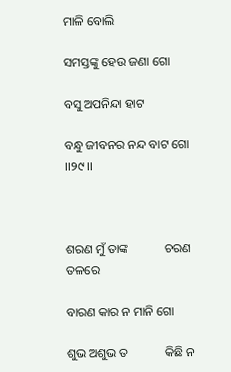ମାଳି ବୋଲି

ସମସ୍ତଙ୍କୁ ହେଉ ଜଣା ଗୋ

ବସୁ ଅପନିନ୍ଦା ହାଟ

ବନ୍ଧୁ ଜୀବନର ନନ୍ଦ ବାଟ ଗୋ ।।୨୯।।



ଶରଣ ମୁଁ ତାଙ୍କ            ଚରଣ ତଳରେ

ବାରଣ କାର ନ ମାନି ଗୋ

ଶୁଭ ଅଶୁଭ ତ            କିଛି ନ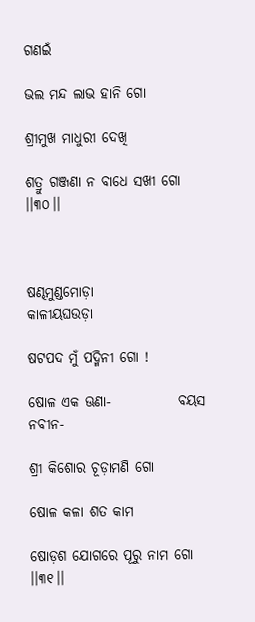ଗଣଇଁ

ଭଲ ମନ୍ଦ ଲାଭ ହାନି ଗୋ

ଶ୍ରୀମୁଖ ମାଧୁରୀ ଦେଖି

ଶତ୍ରୁ ଗଞ୍ଜଣା ନ ବାଧେ ସଖୀ ଗୋ ।।୩୦।।



ଷଣ୍ଢମୁଣ୍ଡମୋଡ଼ା            କାଳୀୟଘଉଡ଼ା

ଷଟପଦ ମୁଁ ପଦ୍ମିନୀ ଗୋ !

ଷୋଳ ଏକ ଊଣା-            ବୟସ ନବୀନ-

ଶ୍ରୀ କିଶୋର ଚୂଡ଼ାମଣି ଗୋ

ଷୋଳ କଳା ଶତ କାମ

ଷୋଡ଼ଶ ଯୋଗରେ ପୂରୁ ନାମ ଗୋ ।।୩୧।।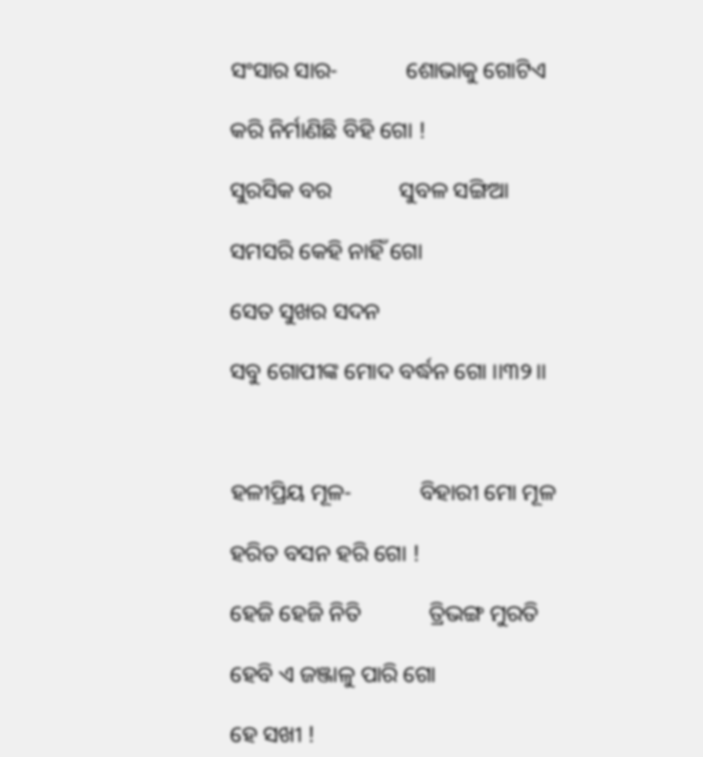ସଂସାର ସାର-            ଶୋଭାକୁ ଗୋଟିଏ

କରି ନିର୍ମାଣିଛି ବିହି ଗୋ !

ସୁରସିକ ବର            ସୁବଳ ସଙ୍ଗିଆ

ସମସରି କେହି ନାହିଁ ଗୋ

ସେତ ସୁଖର ସଦନ

ସବୁ ଗୋପୀଙ୍କ ମୋଦ ବର୍ଦ୍ଧନ ଗୋ ।।୩୨।।



ହଳୀପ୍ରିୟ ମୂଳ-            ବିହାରୀ ମୋ ମୂଳ

ହରିତ ବସନ ହରି ଗୋ !

ହେଜି ହେଜି ନିତି            ତ୍ରିଭଙ୍ଗ ମୁରତି

ହେବି ଏ ଜଞ୍ଜାଳୁ ପାରି ଗୋ

ହେ ସଖୀ !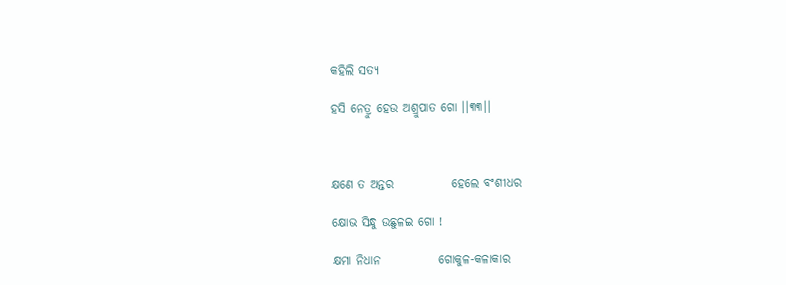କହିଲି ସତ୍ୟ

ହସି ନେତ୍ରୁ ହେଉ ଅଶ୍ରୁପାତ ଗୋ ।।୩୩।।



କ୍ଷଣେ ତ ଅନ୍ତର            ହେଲେ ବଂଶୀଧର

କ୍ଷୋଭ ସିନ୍ଧୁ ଉଛୁଳଇ ଗୋ !

କ୍ଷମା ନିଧାନ            ଗୋକୁଳ-କଳାକାର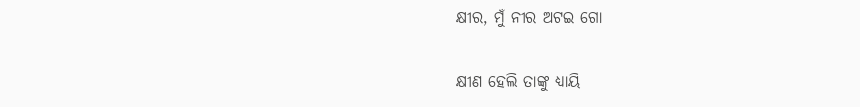କ୍ଷୀର, ମୁଁ ନୀର ଅଟଇ ଗୋ

କ୍ଷୀଣ ହେଲି ତାଙ୍କୁ ଧ୍ୟାୟି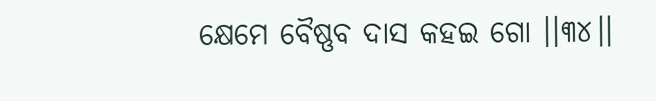କ୍ଷେମେ ବୈଷ୍ଣବ ଦାସ କହଇ ଗୋ ।।୩୪।।